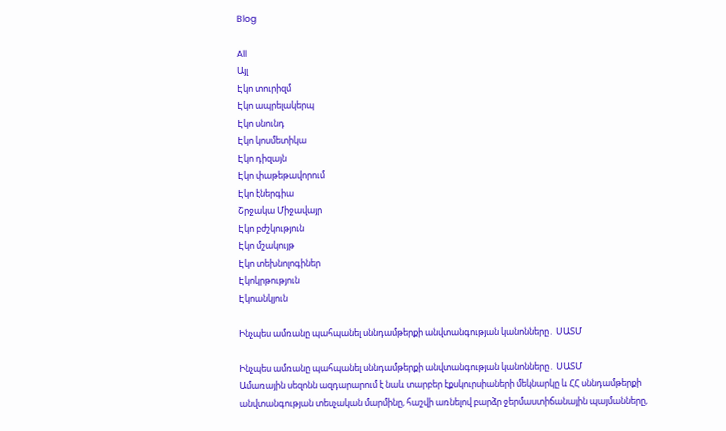Blog

All
Այլ
Էկո տուրիզմ
Էկո ապրելակերպ
Էկո սնունդ
Էկո կոսմետիկա
Էկո դիզայն
Էկո փաթեթավորում
Էկո էներգիա
Շրջակա Միջավայր
Էկո բժշկություն
Էկո մշակույթ
Էկո տեխնոլոգիներ
Էկոկրթություն
Էկոանկյուն

Ինչպես ամռանը պահպանել սննդամթերքի անվտանգության կանոնները․ ՍԱՏՄ

Ինչպես ամռանը պահպանել սննդամթերքի անվտանգության կանոնները․ ՍԱՏՄ
Ամառային սեզոնն ազդարարում է նաև տարբեր էքսկուրսիաների մեկնարկը և ՀՀ սննդամթերքի անվտանգության տեսչական մարմինը, հաշվի առնելով բարձր ջերմաստիճանային պայմանները,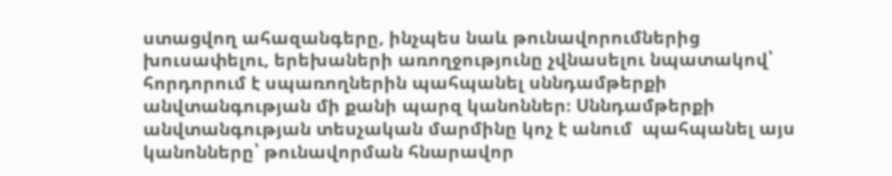ստացվող ահազանգերը, ինչպես նաև թունավորումներից խուսափելու, երեխաների առողջությունը չվնասելու նպատակով՝ հորդորում է սպառողներին պահպանել սննդամթերքի անվտանգության մի քանի պարզ կանոններ։ Սննդամթերքի անվտանգության տեսչական մարմինը կոչ է անում  պահպանել այս կանոնները՝ թունավորման հնարավոր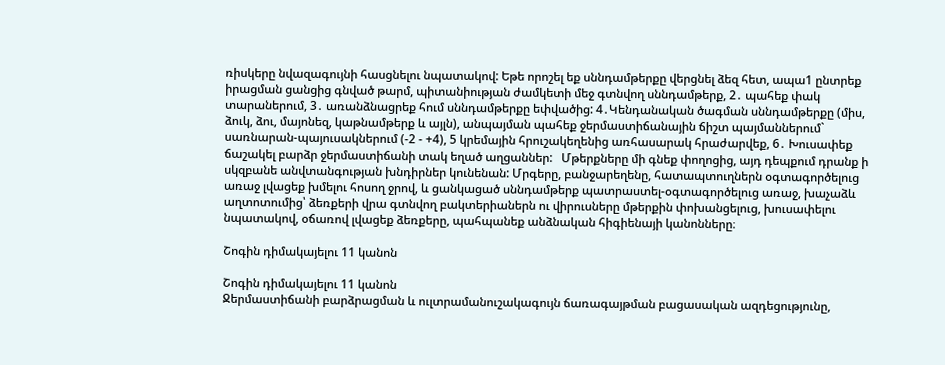ռիսկերը նվազագույնի հասցնելու նպատակով: Եթե որոշել եք սննդամթերքը վերցնել ձեզ հետ, ապա1 ընտրեք իրացման ցանցից գնված թարմ, պիտանիության ժամկետի մեջ գտնվող սննդամթերք, 2․ պահեք փակ տարաներում, 3․ առանձնացրեք հում սննդամթերքը եփվածից: 4․Կենդանական ծագման սննդամթերքը (միս, ձուկ, ձու, մայոնեզ, կաթնամթերք և այլն), անպայման պահեք ջերմաստիճանային ճիշտ պայմաններում` սառնարան-պայուսակներում (-2 - +4), 5 կրեմային հրուշակեղենից առհասարակ հրաժարվեք, 6․ Խուսափեք ճաշակել բարձր ջերմաստիճանի տակ եղած աղցաններ:   Մթերքները մի գնեք փողոցից, այդ դեպքում դրանք ի սկզբանե անվտանգության խնդիրներ կունենան: Մրգերը, բանջարեղենը, հատապտուղներն օգտագործելուց առաջ լվացեք խմելու հոսող ջրով, և ցանկացած սննդամթերք պատրաստել-օգտագործելուց առաջ, խաչաձև աղտոտումից՝ ձեռքերի վրա գտնվող բակտերիաներն ու վիրուսները մթերքին փոխանցելուց, խուսափելու նպատակով, օճառով լվացեք ձեռքերը, պահպանեք անձնական հիգիենայի կանոնները։

Շոգին դիմակայելու 11 կանոն

Շոգին դիմակայելու 11 կանոն
Ջերմաստիճանի բարձրացման և ուլտրամանուշակագույն ճառագայթման բացասական ազդեցությունը,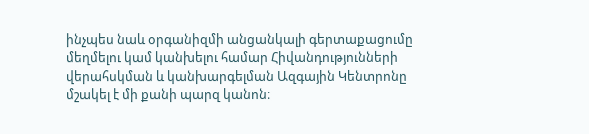ինչպես նաև օրգանիզմի անցանկալի գերտաքացումը մեղմելու կամ կանխելու համար Հիվանդությունների վերահսկման և կանխարգելման Ազգային Կենտրոնը մշակել է մի քանի պարզ կանոն։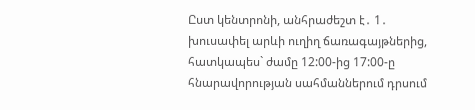Ըստ կենտրոնի, անհրաժեշտ է․ 1․ խուսափել արևի ուղիղ ճառագայթներից, հատկապես` ժամը 12:00-ից 17:00-ը հնարավորության սահմաններում դրսում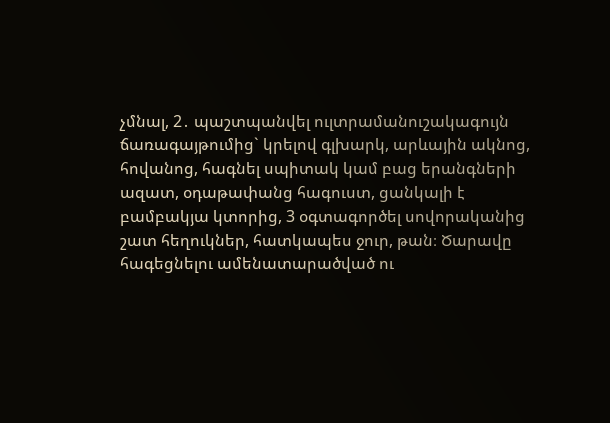չմնալ, 2․ պաշտպանվել ուլտրամանուշակագույն ճառագայթումից` կրելով գլխարկ, արևային ակնոց, հովանոց, հագնել սպիտակ կամ բաց երանգների ազատ, օդաթափանց հագուստ, ցանկալի է բամբակյա կտորից, 3 օգտագործել սովորականից շատ հեղուկներ, հատկապես ջուր, թան։ Ծարավը հագեցնելու ամենատարածված ու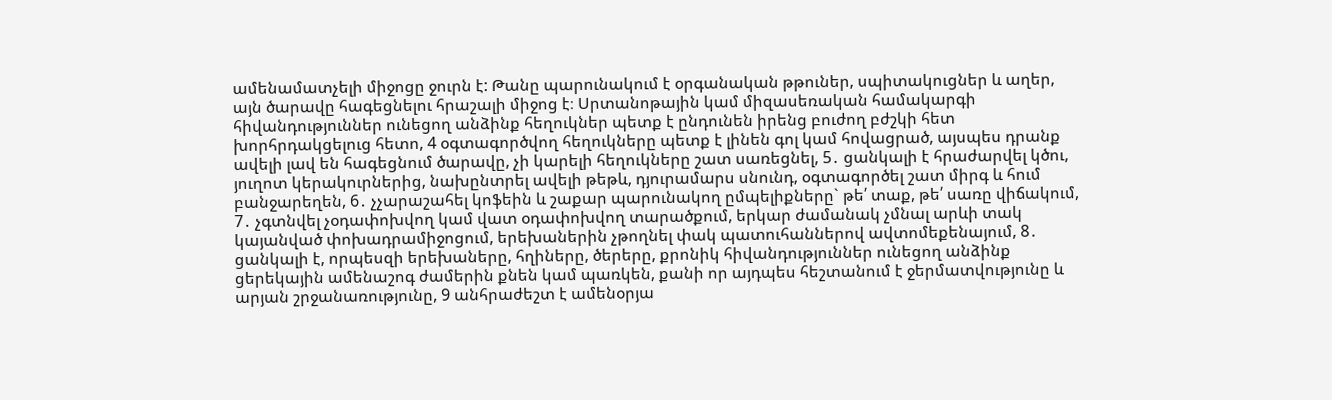ամենամատչելի միջոցը ջուրն է: Թանը պարունակում է օրգանական թթուներ, սպիտակուցներ և աղեր, այն ծարավը հագեցնելու հրաշալի միջոց է։ Սրտանոթային կամ միզասեռական համակարգի հիվանդություններ ունեցող անձինք հեղուկներ պետք է ընդունեն իրենց բուժող բժշկի հետ խորհրդակցելուց հետո, 4 օգտագործվող հեղուկները պետք է լինեն գոլ կամ հովացրած, այսպես դրանք ավելի լավ են հագեցնում ծարավը, չի կարելի հեղուկները շատ սառեցնել, 5․ ցանկալի է հրաժարվել կծու, յուղոտ կերակուրներից, նախընտրել ավելի թեթև, դյուրամարս սնունդ, օգտագործել շատ միրգ և հում բանջարեղեն, 6․ չչարաշահել կոֆեին և շաքար պարունակող ըմպելիքները` թե՛ տաք, թե՛ սառը վիճակում, 7․ չգտնվել չօդափոխվող կամ վատ օդափոխվող տարածքում, երկար ժամանակ չմնալ արևի տակ կայանված փոխադրամիջոցում, երեխաներին չթողնել փակ պատուհաններով ավտոմեքենայում, 8․ ցանկալի է, որպեսզի երեխաները, հղիները, ծերերը, քրոնիկ հիվանդություններ ունեցող անձինք ցերեկային ամենաշոգ ժամերին քնեն կամ պառկեն, քանի որ այդպես հեշտանում է ջերմատվությունը և արյան շրջանառությունը, 9 անհրաժեշտ է ամենօրյա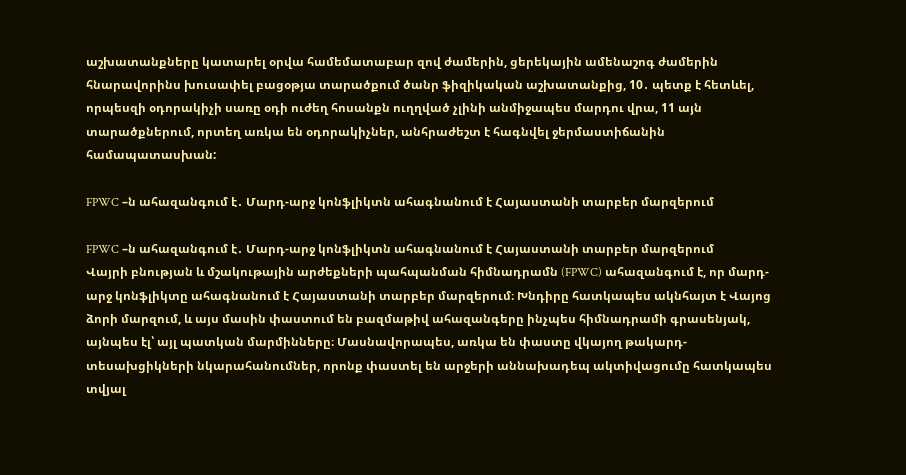աշխատանքները կատարել օրվա համեմատաբար զով ժամերին, ցերեկային ամենաշոգ ժամերին հնարավորինս խուսափել բացօթյա տարածքում ծանր ֆիզիկական աշխատանքից, 10․ պետք է հետևել, որպեսզի օդորակիչի սառը օդի ուժեղ հոսանքն ուղղված չլինի անմիջապես մարդու վրա, 11 այն տարածքներում, որտեղ առկա են օդորակիչներ, անհրաժեշտ է հագնվել ջերմաստիճանին համապատասխան:

FPWC –ն ահազանգում է․ Մարդ-արջ կոնֆլիկտն ահագնանում է Հայաստանի տարբեր մարզերում

FPWC –ն ահազանգում է․ Մարդ-արջ կոնֆլիկտն ահագնանում է Հայաստանի տարբեր մարզերում
Վայրի բնության և մշակութային արժեքների պահպանման հիմնադրամն (FPWC) ահազանգում է, որ մարդ-արջ կոնֆլիկտը ահագնանում է Հայաստանի տարբեր մարզերում։ Խնդիրը հատկապես ակնհայտ է Վայոց ձորի մարզում, և այս մասին փաստում են բազմաթիվ ահազանգերը ինչպես հիմնադրամի գրասենյակ, այնպես էլ՝ այլ պատկան մարմինները։ Մասնավորապես, առկա են փաստը վկայող թակարդ-տեսախցիկների նկարահանումներ, որոնք փաստել են արջերի աննախադեպ ակտիվացումը հատկապես տվյալ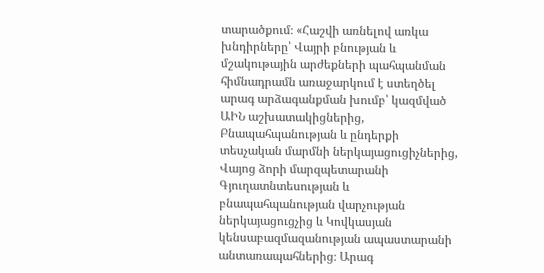տարածքում։ «Հաշվի առնելով առկա խնդիրները՝ Վայրի բնության և մշակութային արժեքների պահպանման հիմնադրամն առաջարկում է ստեղծել արագ արձագանքման խումբ՝ կազմված ԱԻՆ աշխատակիցներից, Բնապահպանության և ընդերքի տեսչական մարմնի ներկայացուցիչներից, Վայոց ձորի մարզպետարանի Գյուղատնտեսության և բնապահպանության վարչության ներկայացուցչից և Կովկասյան կենսաբազմազանության ապաստարանի անտառապահներից։ Արագ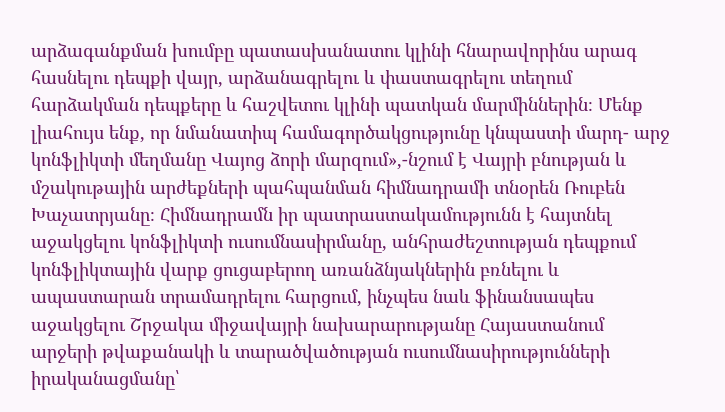արձագանքման խումբը պատասխանատու կլինի հնարավորինս արագ հասնելու դեպքի վայր, արձանագրելու և փաստագրելու տեղում հարձակման դեպքերը և հաշվետու կլինի պատկան մարմիններին։ Մենք լիահույս ենք, որ նմանատիպ համագործակցությունը կնպաստի մարդ- արջ կոնֆլիկտի մեղմանը Վայոց ձորի մարզում»,-նշում է Վայրի բնության և մշակութային արժեքների պահպանման հիմնադրամի տնօրեն Ռուբեն Խաչատրյանը։ Հիմնադրամն իր պատրաստակամությունն է հայտնել աջակցելու կոնֆլիկտի ուսումնասիրմանը, անհրաժեշտության դեպքում կոնֆլիկտային վարք ցուցաբերող առանձնյակներին բռնելու և ապաստարան տրամադրելու հարցում, ինչպես նաև ֆինանսապես աջակցելու Շրջակա միջավայրի նախարարությանը Հայաստանում արջերի թվաքանակի և տարածվածության ուսումնասիրությունների իրականացմանը՝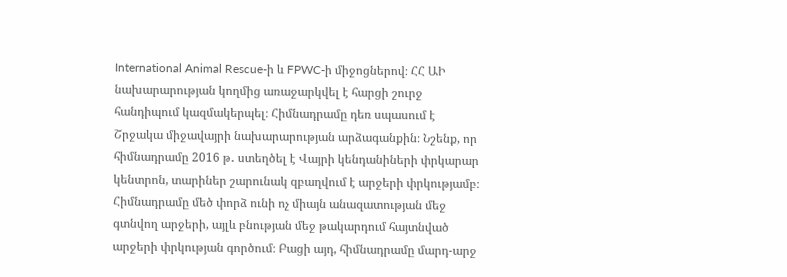International Animal Rescue-ի և FPWC-ի միջոցներով։ ՀՀ ԱԻ նախարարության կողմից առաջարկվել է հարցի շուրջ հանդիպում կազմակերպել։ Հիմնադրամը դեռ սպասում է Շրջակա միջավայրի նախարարության արձագանքին։ Նշենք, որ հիմնադրամը 2016 թ․ ստեղծել է Վայրի կենդանիների փրկարար կենտրոն, տարիներ շարունակ զբաղվում է արջերի փրկությամբ։ Հիմնադրամը մեծ փորձ ունի ոչ միայն անազատության մեջ գտնվող արջերի, այլև բնության մեջ թակարդում հայտնված արջերի փրկության գործում։ Բացի այդ, հիմնադրամը մարդ-արջ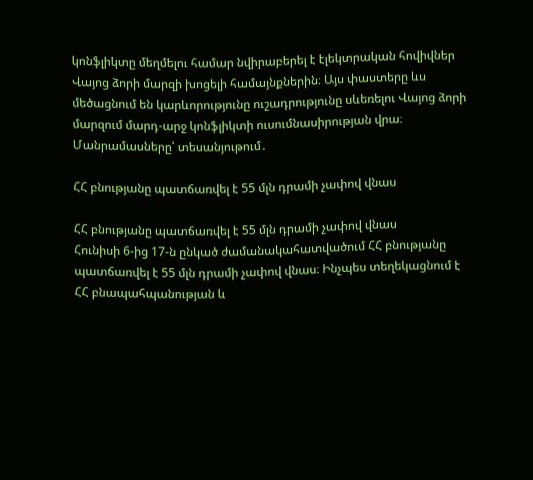կոնֆլիկտը մեղմելու համար նվիրաբերել է էլեկտրական հովիվներ Վայոց ձորի մարզի խոցելի համայնքներին։ Այս փաստերը ևս մեծացնում են կարևորությունը ուշադրությունը սևեռելու Վայոց ձորի մարզում մարդ-արջ կոնֆլիկտի ուսումնասիրության վրա։ Մանրամասները՝ տեսանյութում․

ՀՀ բնությանը պատճառվել է 55 մլն դրամի չափով վնաս

ՀՀ բնությանը պատճառվել է 55 մլն դրամի չափով վնաս
Հունիսի 6-ից 17-ն ընկած ժամանակահատվածում ՀՀ բնությանը պատճառվել է 55 մլն դրամի չափով վնաս։ Ինչպես տեղեկացնում է ՀՀ բնապահպանության և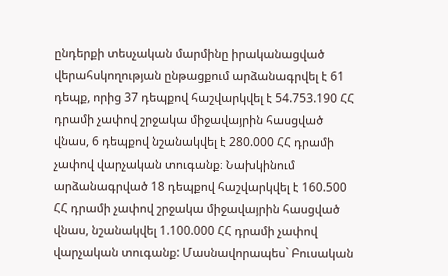ընդերքի տեսչական մարմինը իրականացված վերահսկողության ընթացքում արձանագրվել է 61 դեպք, որից 37 դեպքով հաշվարկվել է 54.753.190 ՀՀ դրամի չափով շրջակա միջավայրին հասցված վնաս, 6 դեպքով նշանակվել է 280.000 ՀՀ դրամի չափով վարչական տուգանք։ Նախկինում արձանագրված 18 դեպքով հաշվարկվել է 160.500 ՀՀ դրամի չափով շրջակա միջավայրին հասցված վնաս, նշանակվել 1.100.000 ՀՀ դրամի չափով վարչական տուգանք: Մասնավորապես` Բուսական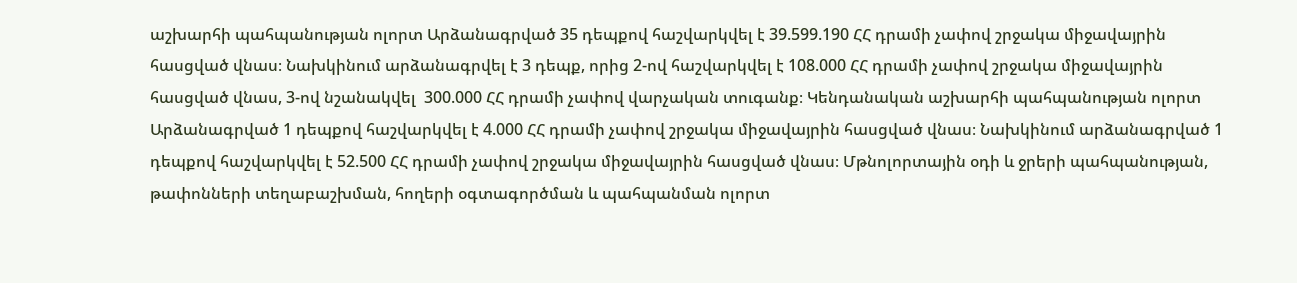աշխարհի պահպանության ոլորտ Արձանագրված 35 դեպքով հաշվարկվել է 39.599.190 ՀՀ դրամի չափով շրջակա միջավայրին հասցված վնաս։ Նախկինում արձանագրվել է 3 դեպք, որից 2-ով հաշվարկվել է 108.000 ՀՀ դրամի չափով շրջակա միջավայրին հասցված վնաս, 3-ով նշանակվել  300.000 ՀՀ դրամի չափով վարչական տուգանք։ Կենդանական աշխարհի պահպանության ոլորտ Արձանագրված 1 դեպքով հաշվարկվել է 4.000 ՀՀ դրամի չափով շրջակա միջավայրին հասցված վնաս։ Նախկինում արձանագրված 1 դեպքով հաշվարկվել է 52.500 ՀՀ դրամի չափով շրջակա միջավայրին հասցված վնաս։ Մթնոլորտային օդի և ջրերի պահպանության, թափոնների տեղաբաշխման, հողերի օգտագործման և պահպանման ոլորտ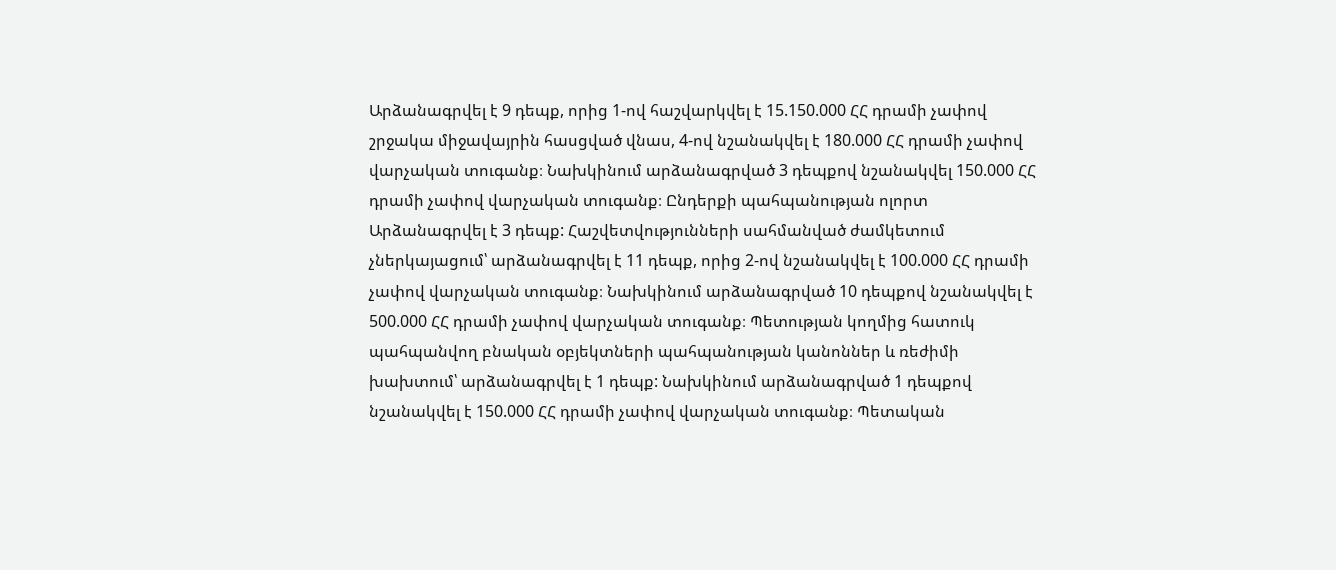Արձանագրվել է 9 դեպք, որից 1-ով հաշվարկվել է 15.150.000 ՀՀ դրամի չափով շրջակա միջավայրին հասցված վնաս, 4-ով նշանակվել է 180.000 ՀՀ դրամի չափով վարչական տուգանք։ Նախկինում արձանագրված 3 դեպքով նշանակվել 150.000 ՀՀ դրամի չափով վարչական տուգանք։ Ընդերքի պահպանության ոլորտ Արձանագրվել է 3 դեպք: Հաշվետվությունների սահմանված ժամկետում չներկայացում՝ արձանագրվել է 11 դեպք, որից 2-ով նշանակվել է 100.000 ՀՀ դրամի չափով վարչական տուգանք։ Նախկինում արձանագրված 10 դեպքով նշանակվել է 500.000 ՀՀ դրամի չափով վարչական տուգանք։ Պետության կողմից հատուկ պահպանվող բնական օբյեկտների պահպանության կանոններ և ռեժիմի խախտում՝ արձանագրվել է 1 դեպք: Նախկինում արձանագրված 1 դեպքով նշանակվել է 150.000 ՀՀ դրամի չափով վարչական տուգանք։ Պետական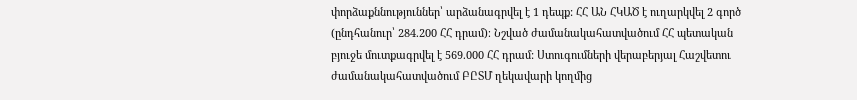փորձաքննություններ՝ արձանագրվել է 1 դեպք: ՀՀ ԱՆ ՀԿԱԾ է ուղարկվել 2 գործ (ընդհանուր՝ 284.200 ՀՀ դրամ)։ Նշված ժամանակահատվածում ՀՀ պետական բյուջե մուտքագրվել է 569.000 ՀՀ դրամ: Ստուգումների վերաբերյալ Հաշվետու ժամանակահատվածում ԲԸՏՄ ղեկավարի կողմից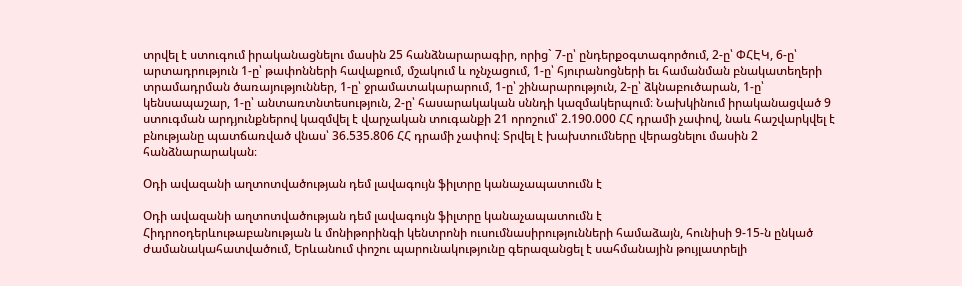տրվել է ստուգում իրականացնելու մասին 25 հանձնարարագիր, որից` 7-ը՝ ընդերքօգտագործում, 2-ը՝ ՓՀԷԿ, 6-ը՝ արտադրություն 1-ը՝ թափոնների հավաքում, մշակում և ոչնչացում, 1-ը՝ հյուրանոցների եւ համանման բնակատեղերի տրամադրման ծառայություններ, 1-ը՝ ջրամատակարարում, 1-ը՝ շինարարություն, 2-ը՝ ձկնաբուծարան, 1-ը՝ կենսապաշար, 1-ը՝ անտառտնտեսություն, 2-ը՝ հասարակական սննդի կազմակերպում։ Նախկինում իրականացված 9 ստուգման արդյունքներով կազմվել է վարչական տուգանքի 21 որոշում՝ 2.190.000 ՀՀ դրամի չափով, նաև հաշվարկվել է բնությանը պատճառված վնաս՝ 36.535.806 ՀՀ դրամի չափով։ Տրվել է խախտումները վերացնելու մասին 2 հանձնարարական։

Օդի ավազանի աղտոտվածության դեմ լավագույն ֆիլտրը կանաչապատումն է

Օդի ավազանի աղտոտվածության դեմ լավագույն ֆիլտրը կանաչապատումն է
Հիդրոօդերևութաբանության և մոնիթորինգի կենտրոնի ուսումնասիրությունների համաձայն, հունիսի 9-15-ն ընկած ժամանակահատվածում, Երևանում փոշու պարունակությունը գերազանցել է սահմանային թույլատրելի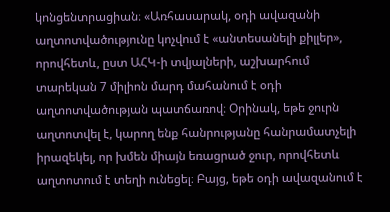կոնցենտրացիան։ «Առհասարակ, օդի ավազանի աղտոտվածությունը կոչվում է «անտեսանելի քիլլեր», որովհետև, ըստ ԱՀԿ-ի տվյալների, աշխարհում տարեկան 7 միլիոն մարդ մահանում է օդի աղտոտվածության պատճառով։ Օրինակ, եթե ջուրն աղտոտվել է, կարող ենք հանրությանը հանրամատչելի իրազեկել, որ խմեն միայն եռացրած ջուր, որովհետև աղտոտում է տեղի ունեցել։ Բայց, եթե օդի ավազանում է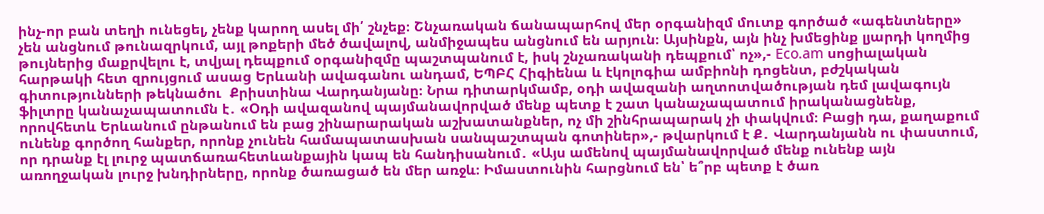ինչ-որ բան տեղի ունեցել, չենք կարող ասել մի՛ շնչեք։ Շնչառական ճանապարհով մեր օրգանիզմ մուտք գործած «ագենտները» չեն անցնում թունազրկում, այլ թոքերի մեծ ծավալով, անմիջապես անցնում են արյուն։ Այսինքն, այն ինչ խմեցինք լյարդի կողմից թույներից մաքրվելու է, տվյալ դեպքում օրգանիզմը պաշտպանում է, իսկ շնչառականի դեպքում՝ ոչ»,- Eco.am սոցիալական հարթակի հետ զրույցում ասաց Երևանի ավագանու անդամ, ԵՊԲՀ Հիգիենա և էկոլոգիա ամբիոնի դոցենտ, բժշկական գիտությունների թեկնածու  Քրիստինա Վարդանյանը։ Նրա դիտարկմամբ, օդի ավազանի աղտոտվածության դեմ լավագույն ֆիլտրը կանաչապատումն է․ «Օդի ավազանով պայմանավորված մենք պետք է շատ կանաչապատում իրականացնենք, որովհետև Երևանում ընթանում են բաց շինարարական աշխատանքներ, ոչ մի շինհրապարակ չի փակվում։ Բացի դա, քաղաքում ունենք գործող հանքեր, որոնք չունեն համապատասխան սանպաշտպան գոտիներ»,- թվարկում է Ք․ Վարդանյանն ու փաստում, որ դրանք էլ լուրջ պատճառահետևանքային կապ են հանդիսանում․ «Այս ամենով պայմանավորված մենք ունենք այն առողջական լուրջ խնդիրները, որոնք ծառացած են մեր առջև։ Իմաստունին հարցնում են՝ ե՞րբ պետք է ծառ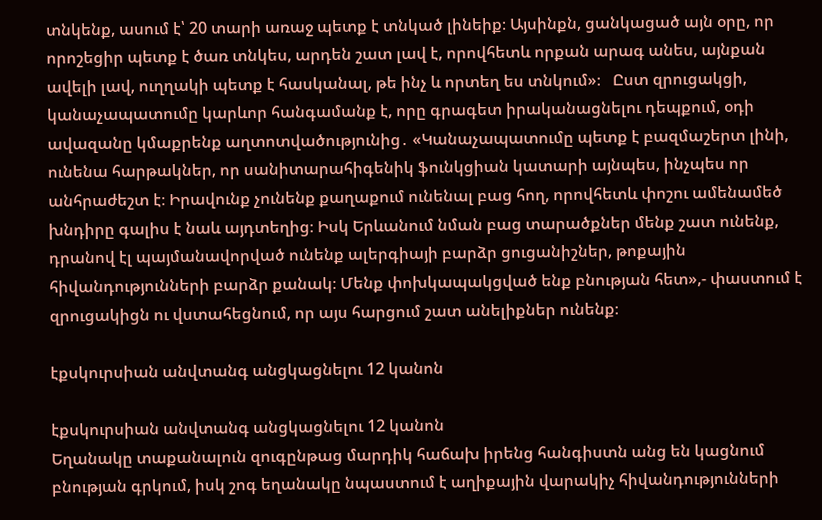տնկենք, ասում է՝ 20 տարի առաջ պետք է տնկած լինեիք։ Այսինքն, ցանկացած այն օրը, որ որոշեցիր պետք է ծառ տնկես, արդեն շատ լավ է, որովհետև որքան արագ անես, այնքան ավելի լավ, ուղղակի պետք է հասկանալ, թե ինչ և որտեղ ես տնկում»։   Ըստ զրուցակցի, կանաչապատումը կարևոր հանգամանք է, որը գրագետ իրականացնելու դեպքում, օդի ավազանը կմաքրենք աղտոտվածությունից․ «Կանաչապատումը պետք է բազմաշերտ լինի, ունենա հարթակներ, որ սանիտարահիգենիկ ֆունկցիան կատարի այնպես, ինչպես որ անհրաժեշտ է։ Իրավունք չունենք քաղաքում ունենալ բաց հող, որովհետև փոշու ամենամեծ խնդիրը գալիս է նաև այդտեղից։ Իսկ Երևանում նման բաց տարածքներ մենք շատ ունենք, դրանով էլ պայմանավորված ունենք ալերգիայի բարձր ցուցանիշներ, թոքային հիվանդությունների բարձր քանակ։ Մենք փոխկապակցված ենք բնության հետ»,- փաստում է զրուցակիցն ու վստահեցնում, որ այս հարցում շատ անելիքներ ունենք։

էքսկուրսիան անվտանգ անցկացնելու 12 կանոն

էքսկուրսիան անվտանգ անցկացնելու 12 կանոն
Եղանակը տաքանալուն զուգընթաց մարդիկ հաճախ իրենց հանգիստն անց են կացնում բնության գրկում, իսկ շոգ եղանակը նպաստում է աղիքային վարակիչ հիվանդությունների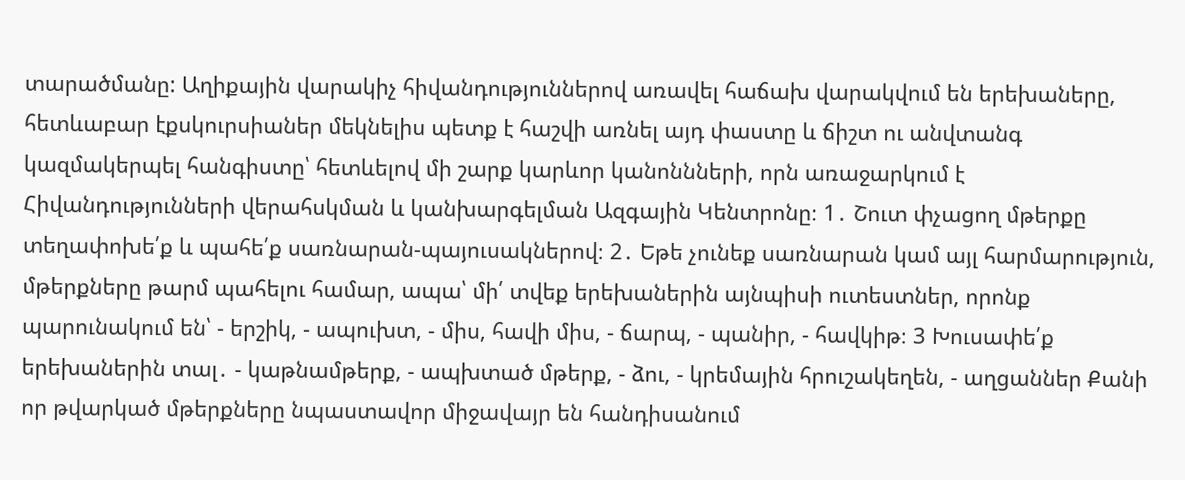տարածմանը: Աղիքային վարակիչ հիվանդություններով առավել հաճախ վարակվում են երեխաները, հետևաբար էքսկուրսիաներ մեկնելիս պետք է հաշվի առնել այդ փաստը և ճիշտ ու անվտանգ կազմակերպել հանգիստը՝ հետևելով մի շարք կարևոր կանոննների, որն առաջարկում է Հիվանդությունների վերահսկման և կանխարգելման Ազգային Կենտրոնը։ 1․ Շուտ փչացող մթերքը տեղափոխե՛ք և պահե՛ք սառնարան-պայուսակներով։ 2․ Եթե չունեք սառնարան կամ այլ հարմարություն, մթերքները թարմ պահելու համար, ապա՝ մի՛ տվեք երեխաներին այնպիսի ուտեստներ, որոնք պարունակում են՝ - երշիկ, - ապուխտ, - միս, հավի միս, - ճարպ, - պանիր, - հավկիթ։ 3 Խուսափե՛ք երեխաներին տալ․ - կաթնամթերք, - ապխտած մթերք, - ձու, - կրեմային հրուշակեղեն, - աղցաններ Քանի որ թվարկած մթերքները նպաստավոր միջավայր են հանդիսանում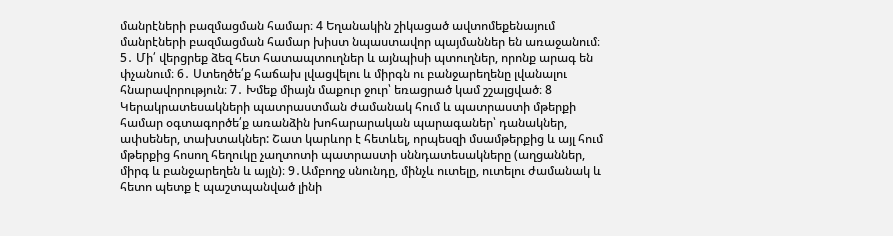մանրէների բազմացման համար։ 4 Եղանակին շիկացած ավտոմեքենայում մանրէների բազմացման համար խիստ նպաստավոր պայմաններ են առաջանում։ 5․ Մի՛ վերցրեք ձեզ հետ հատապտուղներ և այնպիսի պտուղներ, որոնք արագ են փչանում։ 6․ Ստեղծե՛ք հաճախ լվացվելու և միրգն ու բանջարեղենը լվանալու հնարավորություն։ 7․ Խմեք միայն մաքուր ջուր՝ եռացրած կամ շշալցված։ 8 Կերակրատեսակների պատրաստման ժամանակ հում և պատրաստի մթերքի համար օգտագործե՛ք առանձին խոհարարական պարագաներ՝ դանակներ, ափսեներ, տախտակներ: Շատ կարևոր է հետևել, որպեսզի մսամթերքից և այլ հում մթերքից հոսող հեղուկը չաղտոտի պատրաստի սննդատեսակները (աղցաններ, միրգ և բանջարեղեն և այլն)։ 9․Ամբողջ սնունդը, մինչև ուտելը, ուտելու ժամանակ և հետո պետք է պաշտպանված լինի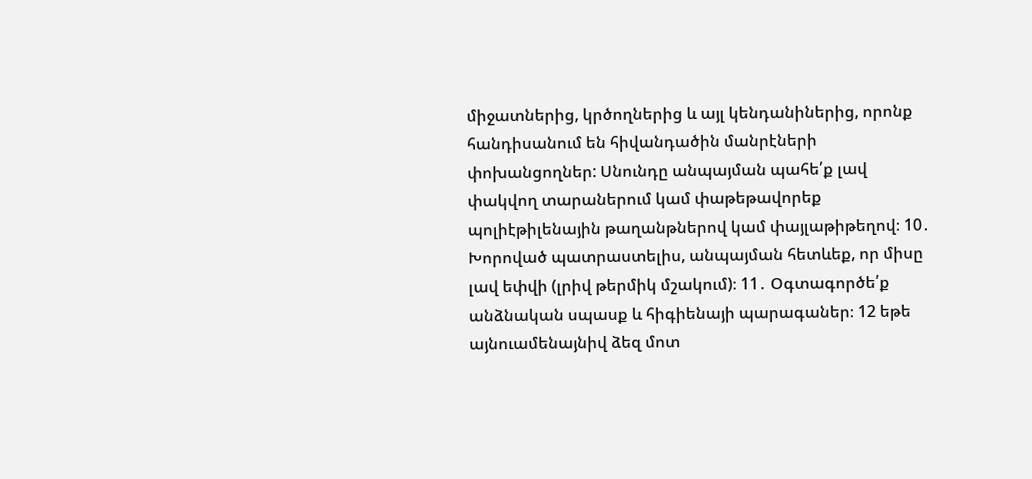միջատներից, կրծողներից և այլ կենդանիներից, որոնք հանդիսանում են հիվանդածին մանրէների փոխանցողներ: Սնունդը անպայման պահե՛ք լավ փակվող տարաներում կամ փաթեթավորեք պոլիէթիլենային թաղանթներով կամ փայլաթիթեղով։ 10․ Խորոված պատրաստելիս, անպայման հետևեք, որ միսը լավ եփվի (լրիվ թերմիկ մշակում)։ 11․ Օգտագործե՛ք անձնական սպասք և հիգիենայի պարագաներ։ 12 եթե այնուամենայնիվ ձեզ մոտ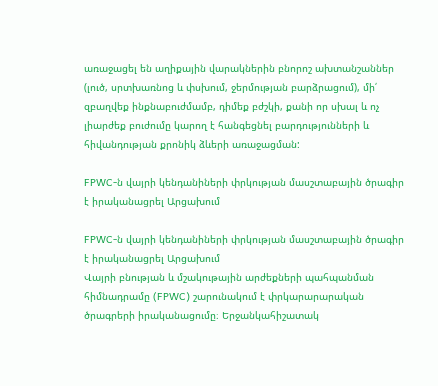առաջացել են աղիքային վարակներին բնորոշ ախտանշաններ (լուծ, սրտխառնոց և փսխում, ջերմության բարձրացում), մի՛ զբաղվեք ինքնաբուժմամբ, դիմեք բժշկի, քանի որ սխալ և ոչ լիարժեք բուժումը կարող է հանգեցնել բարդությունների և հիվանդության քրոնիկ ձևերի առաջացման:

FPWC-ն վայրի կենդանիների փրկության մասշտաբային ծրագիր է իրականացրել Արցախում

FPWC-ն վայրի կենդանիների փրկության մասշտաբային ծրագիր է իրականացրել Արցախում
Վայրի բնության և մշակութային արժեքների պահպանման հիմնադրամը (FPWC) շարունակում է փրկարարարական ծրագրերի իրականացումը։ Երջանկահիշատակ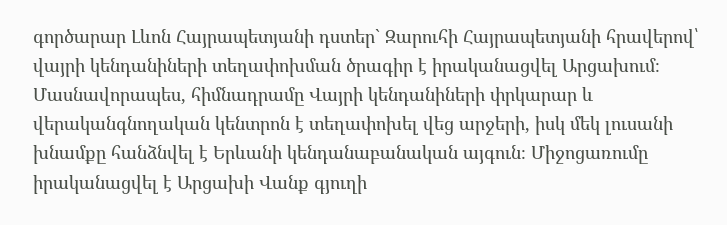գործարար Լևոն Հայրապետյանի դստեր` Զարուհի Հայրապետյանի հրավերով՝ վայրի կենդանիների տեղափոխման ծրագիր է իրականացվել Արցախում։ Մասնավորապես, հիմնադրամը Վայրի կենդանիների փրկարար և վերականգնողական կենտրոն է տեղափոխել վեց արջերի, իսկ մեկ լուսանի խնամքը հանձնվել է Երևանի կենդանաբանական այգուն։ Միջոցառումը իրականացվել է Արցախի Վանք գյուղի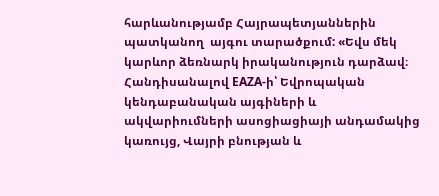հարևանությամբ Հայրապետյաններին պատկանող  այգու տարածքում: «Եվս մեկ կարևոր ձեռնարկ իրականություն դարձավ։ Հանդիսանալով EAZA-ի՝ Եվրոպական կենդաբանական այգիների և ակվարիումների ասոցիացիայի անդամակից կառույց, Վայրի բնության և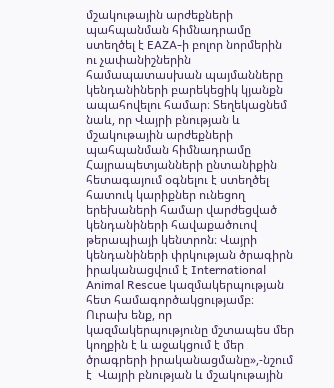մշակութային արժեքների պահպանման հիմնադրամը ստեղծել է EAZA-ի բոլոր նորմերին ու չափանիշներին համապատասխան պայմանները կենդանիների բարեկեցիկ կյանքն ապահովելու համար։ Տեղեկացնեմ նաև, որ Վայրի բնության և մշակութային արժեքների պահպանման հիմնադրամը Հայրապետյանների ընտանիքին հետագայում օգնելու է ստեղծել հատուկ կարիքներ ունեցող երեխաների համար վարժեցված կենդանիների հավաքածուով թերապիայի կենտրոն։ Վայրի կենդանիների փրկության ծրագիրն իրականացվում է International Animal Rescue կազմակերպության հետ համագործակցությամբ։ Ուրախ ենք, որ կազմակերպությունը մշտապես մեր կողքին է և աջակցում է մեր ծրագրերի իրականացմանը»,-նշում է  Վայրի բնության և մշակութային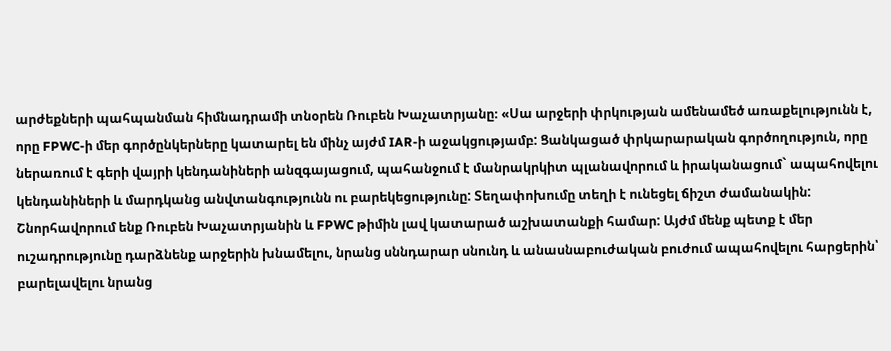արժեքների պահպանման հիմնադրամի տնօրեն Ռուբեն Խաչատրյանը։ «Սա արջերի փրկության ամենամեծ առաքելությունն է, որը FPWC-ի մեր գործընկերները կատարել են մինչ այժմ IAR-ի աջակցությամբ: Ցանկացած փրկարարական գործողություն, որը ներառում է գերի վայրի կենդանիների անզգայացում, պահանջում է մանրակրկիտ պլանավորում և իրականացում` ապահովելու կենդանիների և մարդկանց անվտանգությունն ու բարեկեցությունը: Տեղափոխումը տեղի է ունեցել ճիշտ ժամանակին: Շնորհավորում ենք Ռուբեն Խաչատրյանին և FPWC թիմին լավ կատարած աշխատանքի համար: Այժմ մենք պետք է մեր ուշադրությունը դարձնենք արջերին խնամելու, նրանց սննդարար սնունդ և անասնաբուժական բուժում ապահովելու հարցերին՝ բարելավելու նրանց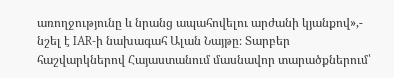առողջությունը և նրանց ապահովելու արժանի կյանքով»,- նշել է IAR-ի նախագահ Ալան Նայթը։ Տարբեր հաշվարկներով Հայաստանում մասնավոր տարածքներում՝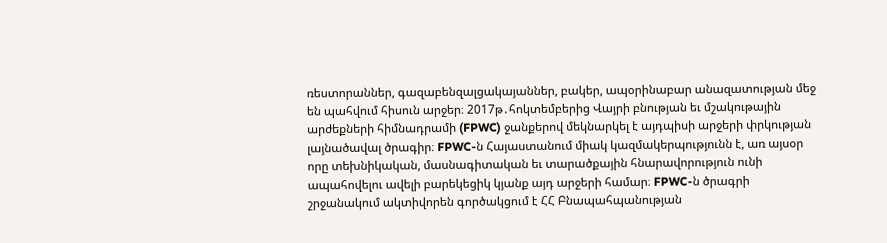ռեստորաններ, գազաբենզալցակայաններ, բակեր, ապօրինաբար անազատության մեջ են պահվում հիսուն արջեր։ 2017թ․հոկտեմբերից Վայրի բնության եւ մշակութային արժեքների հիմնադրամի (FPWC) ջանքերով մեկնարկել է այդպիսի արջերի փրկության լայնածավալ ծրագիր։ FPWC-ն Հայաստանում միակ կազմակերպությունն է, առ այսօր որը տեխնիկական, մասնագիտական եւ տարածքային հնարավորություն ունի ապահովելու ավելի բարեկեցիկ կյանք այդ արջերի համար։ FPWC-ն ծրագրի շրջանակում ակտիվորեն գործակցում է ՀՀ Բնապահպանության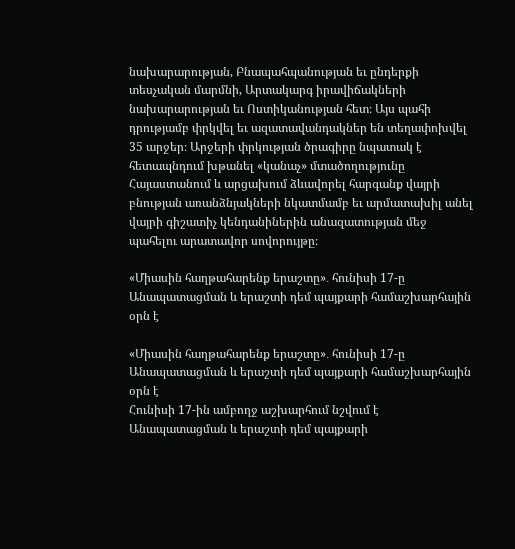նախարարության, Բնապահպանության եւ ընդերքի տեսչական մարմնի, Արտակարգ իրավիճակների նախարարության եւ Ոստիկանության հետ։ Այս պահի դրությամբ փրկվել եւ ազատավանդակներ են տեղափոխվել 35 արջեր։ Արջերի փրկության ծրագիրը նպատակ է հետապնդում խթանել «կանաչ» մտածողությունը Հայաստանում և արցախում ձևավորել հարգանք վայրի բնության առանձնյակների նկատմամբ եւ արմատախիլ անել վայրի գիշատիչ կենդանիներին անազատության մեջ պահելու արատավոր սովորույթը։

«Միասին հաղթահարենք երաշտը»․ հունիսի 17-ը Անապատացման և երաշտի դեմ պայքարի համաշխարհային օրն է

«Միասին հաղթահարենք երաշտը»․ հունիսի 17-ը Անապատացման և երաշտի դեմ պայքարի համաշխարհային օրն է
Հունիսի 17-ին ամբողջ աշխարհում նշվում է Անապատացման և երաշտի դեմ պայքարի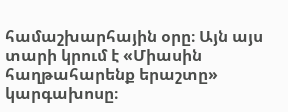համաշխարհային օրը։ Այն այս տարի կրում է «Միասին հաղթահարենք երաշտը» կարգախոսը։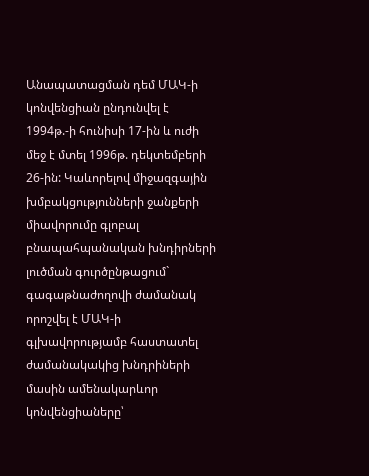Անապատացման դեմ ՄԱԿ-ի կոնվենցիան ընդունվել է 1994թ.-ի հունիսի 17-ին և ուժի մեջ է մտել 1996թ. դեկտեմբերի 26-ին: Կաևորելով միջազգային խմբակցությունների ջանքերի միավորումը գլոբալ բնապահպանական խնդիրների լուծման գուրծընթացում`   գագաթնաժողովի ժամանակ որոշվել է ՄԱԿ-ի գլխավորությամբ հաստատել ժամանակակից խնդրիների մասին ամենակարևոր կոնվենցիաները՝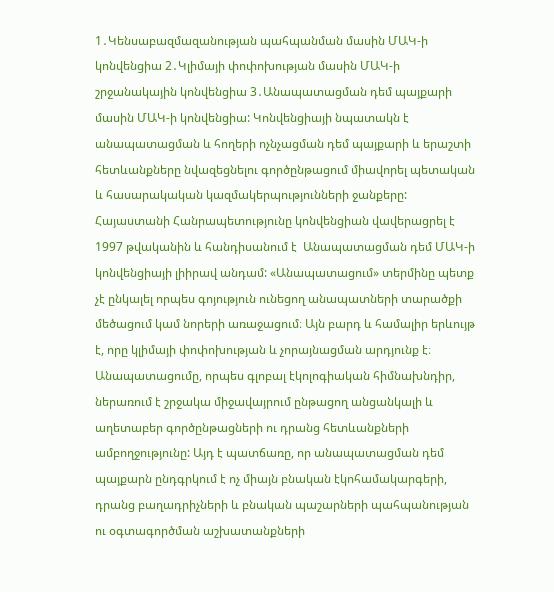1․Կենսաբազմազանության պահպանման մասին ՄԱԿ-ի կոնվենցիա 2․Կլիմայի փոփոխության մասին ՄԱԿ-ի շրջանակային կոնվենցիա 3․Անապատացման դեմ պայքարի մասին ՄԱԿ-ի կոնվենցիա: Կոնվենցիայի նպատակն է անապատացման և հողերի ոչնչացման դեմ պայքարի և երաշտի հետևանքները նվազեցնելու գործընթացում միավորել պետական և հասարակական կազմակերպությունների ջանքերը: Հայաստանի Հանրապետությունը կոնվենցիան վավերացրել է  1997 թվականին և հանդիսանում է  Անապատացման դեմ ՄԱԿ-ի կոնվենցիայի լիիրավ անդամ: «Անապատացում» տերմինը պետք չէ ընկալել որպես գոյություն ունեցող անապատների տարածքի մեծացում կամ նորերի առաջացում։ Այն բարդ և համալիր երևույթ է, որը կլիմայի փոփոխության և չորայնացման արդյունք է։ Անապատացումը, որպես գլոբալ էկոլոգիական հիմնախնդիր, ներառում է շրջակա միջավայրում ընթացող անցանկալի և աղետաբեր գործընթացների ու դրանց հետևանքների ամբողջությունը: Այդ է պատճառը, որ անապատացման դեմ պայքարն ընդգրկում է ոչ միայն բնական էկոհամակարգերի, դրանց բաղադրիչների և բնական պաշարների պահպանության ու օգտագործման աշխատանքների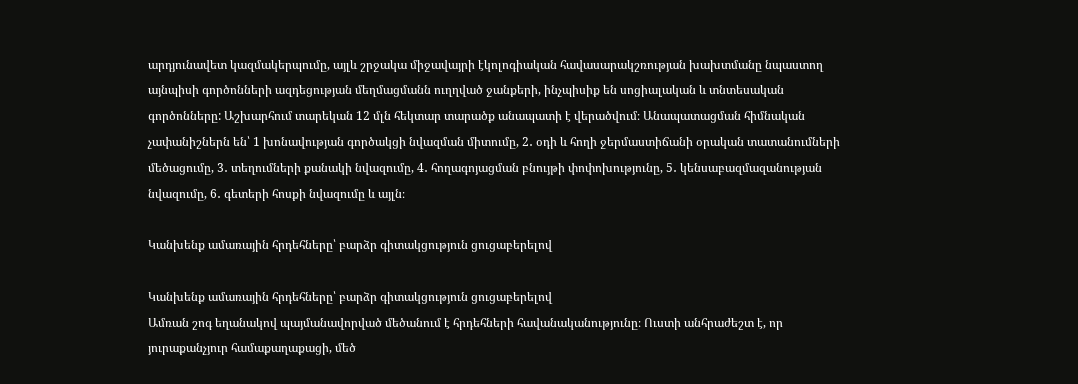արդյունավետ կազմակերպումը, այլև շրջակա միջավայրի էկոլոգիական հավասարակշռության խախտմանը նպաստող այնպիսի գործոնների ազդեցության մեղմացմանն ուղղված ջանքերի, ինչպիսիք են սոցիալական և տնտեսական գործոնները: Աշխարհում տարեկան 12 մլն հեկտար տարածք անապատի է վերածվում։ Անապատացման հիմնական չափանիշներն են՝ 1 խոնավության գործակցի նվազման միտումը, 2․ օդի և հողի ջերմաստիճանի օրական տատանումների մեծացումը, 3․ տեղումների քանակի նվազումը, 4․ հողագոյացման բնույթի փոփոխությունը, 5․ կենսաբազմազանության նվազումը, 6․ գետերի հոսքի նվազումը և այլն։

Կանխենք ամառային հրդեհները՝ բարձր գիտակցություն ցուցաբերելով

Կանխենք ամառային հրդեհները՝ բարձր գիտակցություն ցուցաբերելով
Ամռան շոգ եղանակով պայմանավորված մեծանում է հրդեհների հավանականությունը։ Ուստի անհրաժեշտ է, որ յուրաքանչյուր համաքաղաքացի, մեծ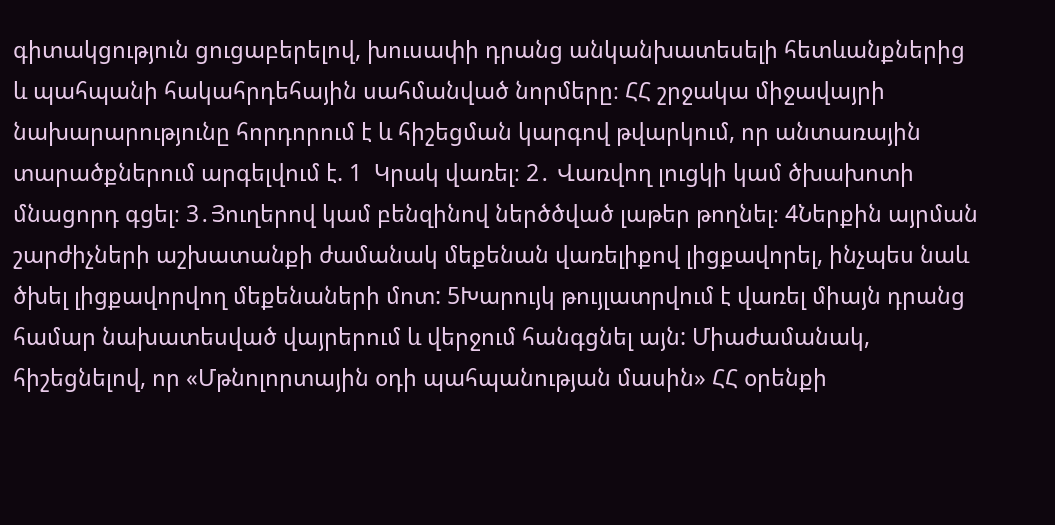գիտակցություն ցուցաբերելով, խուսափի դրանց անկանխատեսելի հետևանքներից և պահպանի հակահրդեհային սահմանված նորմերը։ ՀՀ շրջակա միջավայրի նախարարությունը հորդորում է և հիշեցման կարգով թվարկում, որ անտառային տարածքներում արգելվում է. 1  Կրակ վառել։ 2․ Վառվող լուցկի կամ ծխախոտի մնացորդ գցել։ 3․Յուղերով կամ բենզինով ներծծված լաթեր թողնել։ 4Ներքին այրման շարժիչների աշխատանքի ժամանակ մեքենան վառելիքով լիցքավորել, ինչպես նաև ծխել լիցքավորվող մեքենաների մոտ: 5Խարույկ թույլատրվում է վառել միայն դրանց համար նախատեսված վայրերում և վերջում հանգցնել այն: Միաժամանակ, հիշեցնելով, որ «Մթնոլորտային օդի պահպանության մասին» ՀՀ օրենքի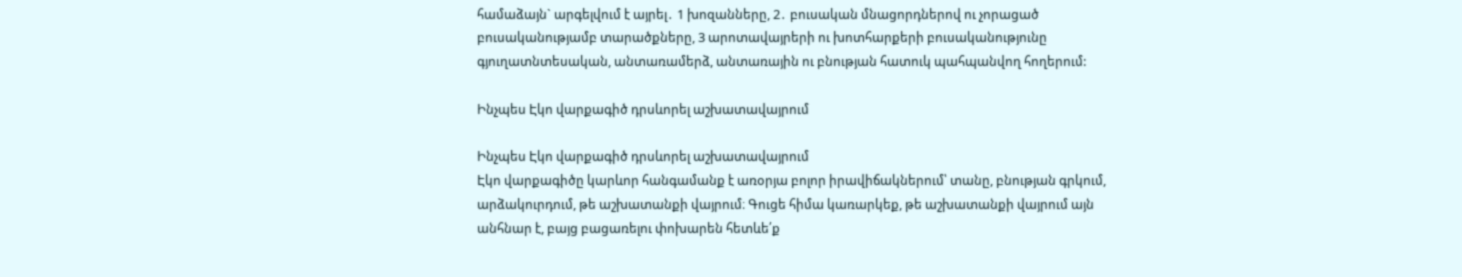համաձայն` արգելվում է այրել․ 1 խոզանները, 2․ բուսական մնացորդներով ու չորացած բուսականությամբ տարածքները, 3 արոտավայրերի ու խոտհարքերի բուսականությունը գյուղատնտեսական, անտառամերձ, անտառային ու բնության հատուկ պահպանվող հողերում:

Ինչպես Էկո վարքագիծ դրսևորել աշխատավայրում

Ինչպես Էկո վարքագիծ դրսևորել աշխատավայրում
Էկո վարքագիծը կարևոր հանգամանք է առօրյա բոլոր իրավիճակներում՝ տանը, բնության գրկում, արձակուրդում, թե աշխատանքի վայրում։ Գուցե հիմա կառարկեք, թե աշխատանքի վայրում այն անհնար է, բայց բացառելու փոխարեն հետևե՛ք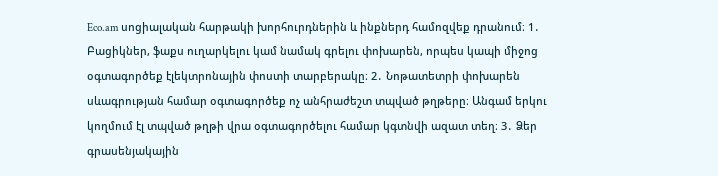Eco.am սոցիալական հարթակի խորհուրդներին և ինքներդ համոզվեք դրանում։ 1․ Բացիկներ, ֆաքս ուղարկելու կամ նամակ գրելու փոխարեն, որպես կապի միջոց օգտագործեք էլեկտրոնային փոստի տարբերակը։ 2․ Նոթատետրի փոխարեն սևագրության համար օգտագործեք ոչ անհրաժեշտ տպված թղթերը։ Անգամ երկու կողմում էլ տպված թղթի վրա օգտագործելու համար կգտնվի ազատ տեղ։ 3․ Ձեր գրասենյակային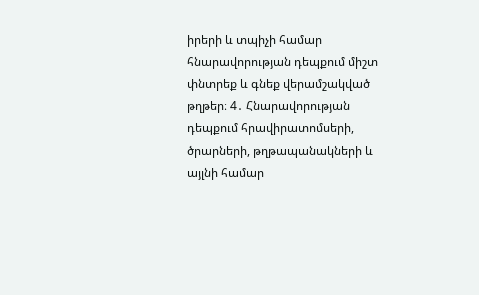իրերի և տպիչի համար հնարավորության դեպքում միշտ փնտրեք և գնեք վերամշակված թղթեր։ 4․ Հնարավորության դեպքում հրավիրատոմսերի, ծրարների, թղթապանակների և այլնի համար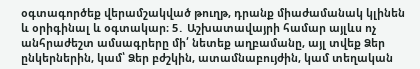օգտագործեք վերամշակված թուղթ, դրանք միաժամանակ կլինեն և օրիգինալ և օգտակար։ 5․ Աշխատավայրի համար այլևս ոչ անհրաժեշտ ամսագրերը մի՛ նետեք աղբամանը, այլ տվեք Ձեր ընկերներին, կամ՝ Ձեր բժշկին, ատամնաբույժին, կամ տեղական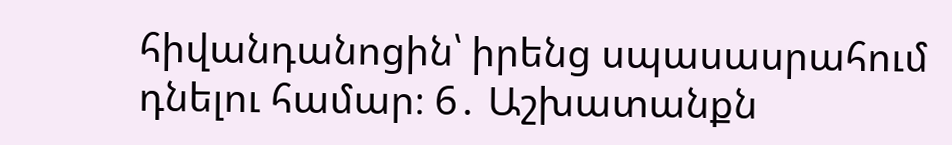հիվանդանոցին՝ իրենց սպասասրահում դնելու համար։ 6․ Աշխատանքն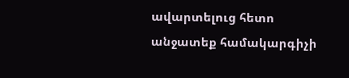ավարտելուց հետո անջատեք համակարգիչի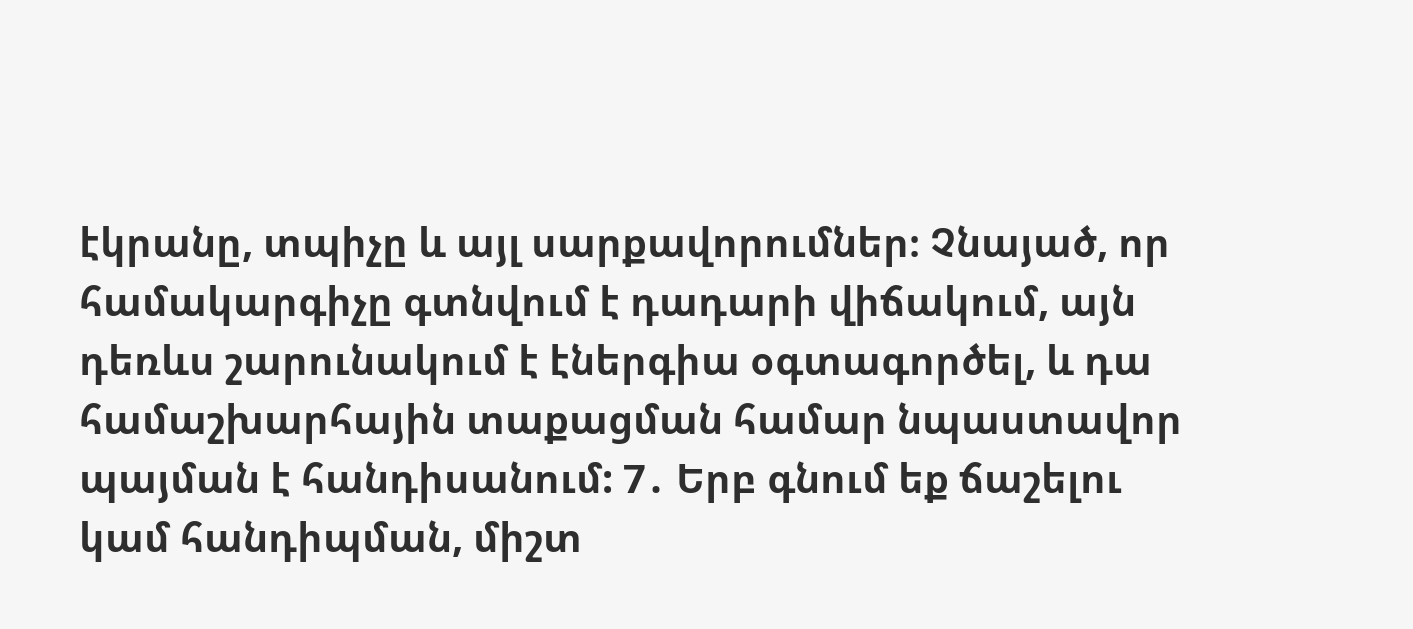էկրանը, տպիչը և այլ սարքավորումներ։ Չնայած, որ համակարգիչը գտնվում է դադարի վիճակում, այն դեռևս շարունակում է էներգիա օգտագործել, և դա համաշխարհային տաքացման համար նպաստավոր պայման է հանդիսանում: 7․ Երբ գնում եք ճաշելու կամ հանդիպման, միշտ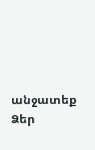անջատեք Ձեր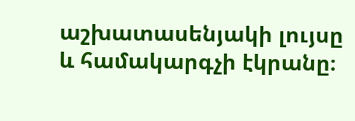աշխատասենյակի լույսը և համակարգչի էկրանը։